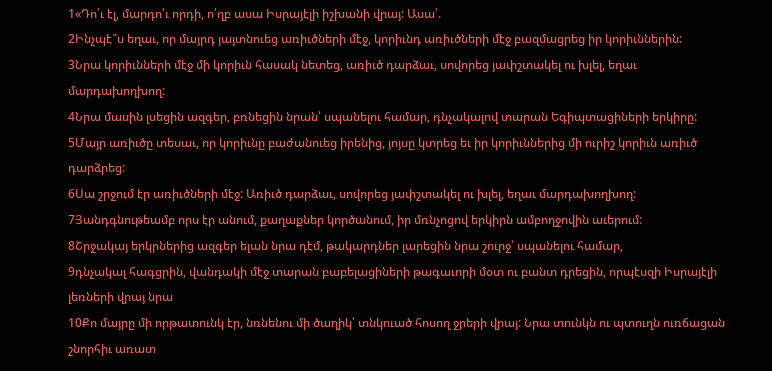1«Դո՛ւ էլ, մարդո՛ւ որդի, ո՛ղբ ասա Իսրայէլի իշխանի վրայ: Ասա՛.
2Ինչպէ՞ս եղաւ, որ մայրդ յայտնուեց առիւծների մէջ, կորիւնդ առիւծների մէջ բազմացրեց իր կորիւններին:
3Նրա կորիւնների մէջ մի կորիւն հասակ նետեց, առիւծ դարձաւ, սովորեց յափշտակել ու խլել, եղաւ մարդախողխող:
4Նրա մասին լսեցին ազգեր, բռնեցին նրան՝ սպանելու համար, դնչակալով տարան Եգիպտացիների երկիրը:
5Մայր առիւծը տեսաւ, որ կորիւնը բաժանուեց իրենից, յոյսը կտրեց եւ իր կորիւններից մի ուրիշ կորիւն առիւծ դարձրեց:
6Սա շրջում էր առիւծների մէջ: Առիւծ դարձաւ, սովորեց յափշտակել ու խլել, եղաւ մարդախողխող:
7Յանդգնութեամբ որս էր անում, քաղաքներ կործանում, իր մռնչոցով երկիրն ամբողջովին աւերում:
8Շրջակայ երկրներից ազգեր ելան նրա դէմ, թակարդներ լարեցին նրա շուրջ՝ սպանելու համար,
9դնչակալ հագցրին, վանդակի մէջ տարան բաբելացիների թագաւորի մօտ ու բանտ դրեցին, որպէսզի Իսրայէլի լեռների վրայ նրա
10Քո մայրը մի որթատունկ էր, նռնենու մի ծաղիկ՝ տնկուած հոսող ջրերի վրայ: Նրա տունկն ու պտուղն ուռճացան շնորհիւ առատ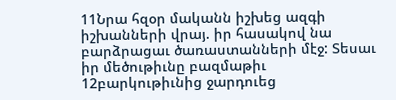11Նրա հզօր մականն իշխեց ազգի իշխանների վրայ. իր հասակով նա բարձրացաւ ծառաստանների մէջ: Տեսաւ իր մեծութիւնը բազմաթիւ
12բարկութիւնից ջարդուեց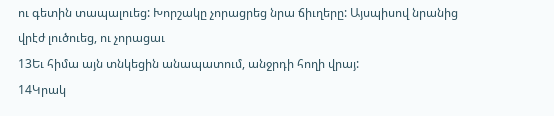ու գետին տապալուեց: Խորշակը չորացրեց նրա ճիւղերը: Այսպիսով նրանից վրէժ լուծուեց, ու չորացաւ
13Եւ հիմա այն տնկեցին անապատում, անջրդի հողի վրայ:
14Կրակ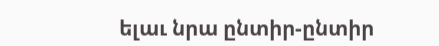ելաւ նրա ընտիր-ընտիր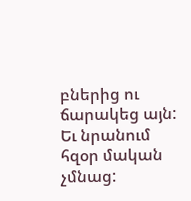բներից ու ճարակեց այն: Եւ նրանում հզօր մական չմնաց: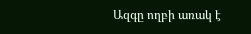Ազգը ողբի առակ է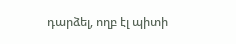դարձել, ողբ էլ պիտի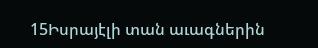15Իսրայէլի տան աւագներին